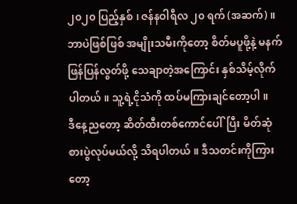၂၀၂၀ ပြည့်နှစ်၊ ဇန်နဝါရီလ ၂၀ ရက် (အဆက်)။
ဘာပဲဖြစ်ဖြစ် အမျိုးသမီးကိုတော့ စိတ်မပူဖို့နဲ့ မနက်ဖြန်ပြန်လွတ်ဖို့ သေချာတဲ့အကြောင်း နှစ်သိမ့်လိုက်ပါတယ်။ သူ့ရဲ့ငိုသံကို ထပ်မကြားချင်တော့ပါ။
ဒီနေ့ညတော့ ဆိတ်ထီးတစ်ကောင်ပေါ်ပြီး မိတ်ဆုံစားပွဲလုပ်မယ်လို့ သိရပါတယ်။ ဒီသတင်းကိုကြားတော့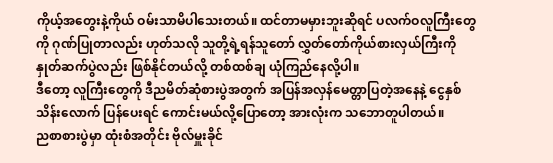ကိုယ့်အတွေးနဲ့ကိုယ် ဝမ်းသာမိပါသေးတယ်။ ထင်တာမမှားဘူးဆိုရင် ပလက်ဝလူကြီးတွေကို ဂုဏ်ပြုတာလည်း ဟုတ်သလို သူတို့ရဲ့ရန်သူတော် လွှတ်တော်ကိုယ်စားလှယ်ကြီးကို နှုတ်ဆက်ပွဲလည်း ဖြစ်နိုင်တယ်လို့ တစ်ထစ်ချ ယုံကြည်နေလို့ပါ။
ဒီတော့ လူကြီးတွေကို ဒီညမိတ်ဆုံစားပွဲအတွက် အပြန်အလှန်မေတ္တာပြတဲ့အနေနဲ့ ငွေနှစ်သိန်းလောက် ပြန်ပေးရင် ကောင်းမယ်လို့ပြောတော့ အားလုံးက သဘောတူပါတယ်။
ညစာစားပွဲမှာ ထုံးစံအတိုင်း ဗိုလ်မှူးခိုင်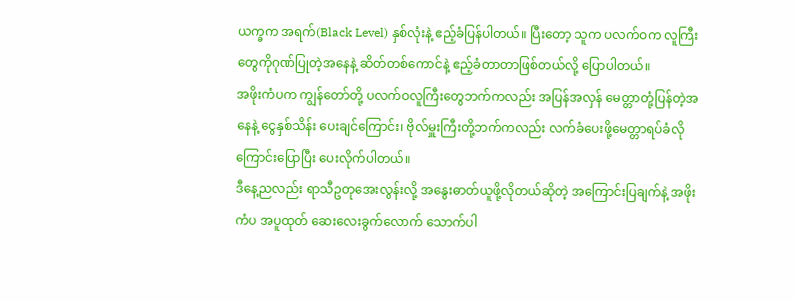ယက္ခက အရက်(Black Level) နှစ်လုံးနဲ့ ဧည့်ခံပြန်ပါတယ်။ ပြီးတော့ သူက ပလက်ဝက လူကြီးတွေကိုဂုဏ်ပြုတဲ့အနေနဲ့ ဆိတ်တစ်ကောင်နဲ့ ဧည့်ခံတာတာဖြစ်တယ်လို့ ပြောပါတယ်။
အဖိုးကံပက ကျွန်တော်တို့ ပလက်ဝလူကြီးတွေဘက်ကလည်း အပြန်အလှန် မေတ္တာတုံ့ပြန်တဲ့အနေနဲ့ ငွေနှစ်သိန်း ပေးချင်ကြောင်း၊ ဗိုလ်မှူးကြီးတို့ဘက်ကလည်း လက်ခံပေးဖို့မေတ္တာရပ်ခံလိုကြောင်းပြောပြီး ပေးလိုက်ပါတယ်။
ဒီနေ့ညလည်း ရာသီဥတုအေးလွန်းလို့ အနွေးဓာတ်ယူဖို့လိုတယ်ဆိုတဲ့ အကြောင်းပြချက်နဲ့ အဖိုးကံပ အပူထုတ် ဆေးလေးခွက်လောက် သောက်ပါ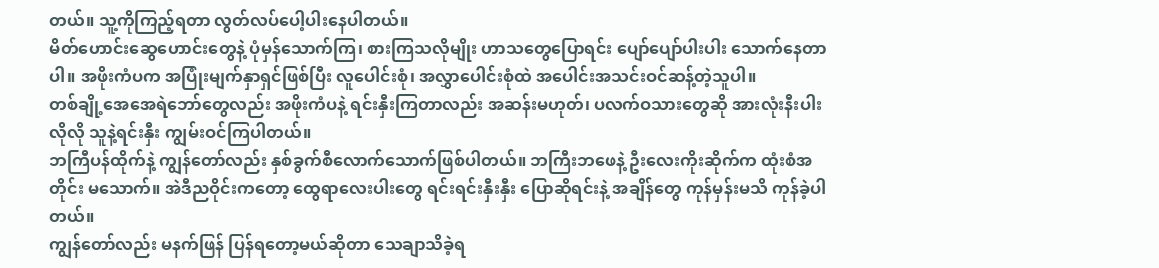တယ်။ သူ့ကိုကြည့်ရတာ လွတ်လပ်ပေါ့ပါးနေပါတယ်။
မိတ်ဟောင်းဆွေဟောင်းတွေနဲ့ ပုံမှန်သောက်ကြ၊ စားကြသလိုမျိုး ဟာသတွေပြောရင်း ပျော်ပျော်ပါးပါး သောက်နေတာပါ။ အဖိုးကံပက အပြုံးမျက်နှာရှင်ဖြစ်ပြီး လူပေါင်းစုံ၊ အလွှာပေါင်းစုံထဲ အပေါင်းအသင်းဝင်ဆန့်တဲ့သူပါ။
တစ်ချို့အေအေရဲဘော်တွေလည်း အဖိုးကံပနဲ့ ရင်းနှီးကြတာလည်း အဆန်းမဟုတ်၊ ပလက်ဝသားတွေဆို အားလုံးနီးပါးလိုလို သူနဲ့ရင်းနှီး ကျွမ်းဝင်ကြပါတယ်။
ဘကြီပန်ထိုက်နဲ့ ကျွန်တော်လည်း နှစ်ခွက်စီလောက်သောက်ဖြစ်ပါတယ်။ ဘကြီးဘဖေနဲ့ ဦးလေးကိုးဆိုက်က ထုံးစံအတိုင်း မသောက်။ အဲဒီညဝိုင်းကတော့ ထွေရာလေးပါးတွေ ရင်းရင်းနှီးနှီး ပြောဆိုရင်းနဲ့ အချိန်တွေ ကုန်မှန်းမသိ ကုန်ခဲ့ပါတယ်။
ကျွန်တော်လည်း မနက်ဖြန် ပြန်ရတော့မယ်ဆိုတာ သေချာသိခဲ့ရ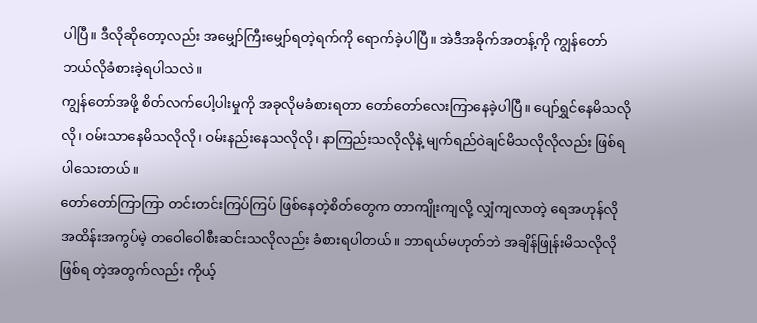ပါပြီ။ ဒီလိုဆိုတော့လည်း အမျှော်ကြီးမျှော်ရတဲ့ရက်ကို ရောက်ခဲ့ပါပြီ။ အဲဒီအခိုက်အတန့်ကို ကျွန်တော် ဘယ်လိုခံစားခဲ့ရပါသလဲ။
ကျွန်တော်အဖို့ စိတ်လက်ပေါ့ပါးမှုကို အခုလိုမခံစားရတာ တော်တော်လေးကြာနေခဲ့ပါပြီ။ ပျော်ရွှင်နေမိသလိုလို၊ ဝမ်းသာနေမိသလိုလို၊ ဝမ်းနည်းနေသလိုလို၊ နာကြည်းသလိုလိုနဲ့ မျက်ရည်ဝဲချင်မိသလိုလိုလည်း ဖြစ်ရပါသေးတယ်။
တော်တော်ကြာကြာ တင်းတင်းကြပ်ကြပ် ဖြစ်နေတဲ့စိတ်တွေက တာကျိုးကျလို့ လျှံကျလာတဲ့ ရေအဟုန်လို အထိန်းအကွပ်မဲ့ တဝေါဝေါစီးဆင်းသလိုလည်း ခံစားရပါတယ်။ ဘာရယ်မဟုတ်ဘဲ အချိန်ဖြုန်းမိသလိုလို ဖြစ်ရ တဲ့အတွက်လည်း ကိုယ့်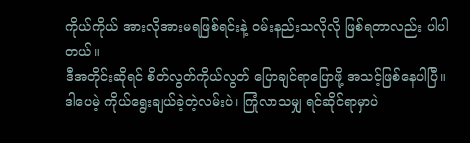ကိုယ်ကိုယ် အားလိုအားမရဖြစ်ရင်းနဲ့ ဝမ်းနည်းသလိုလို ဖြစ်ရတာလည်း ပါပါတယ်။
ဒီအတိုင်းဆိုရင် စိတ်လွတ်ကိုယ်လွတ် ပြောချင်ရာပြောဖို့ အသင့်ဖြစ်နေပါပြီ။
ဒါပေမဲ့ ကိုယ်ရွေးချယ်ခဲ့တဲ့လမ်းပဲ၊ ကြုံလာသမျှ ရင်ဆိုင်ရာမှာပဲ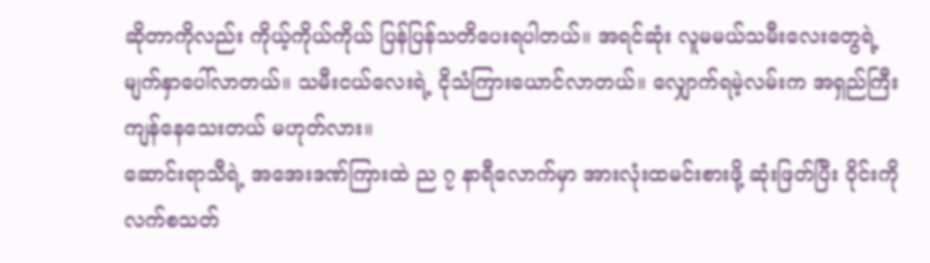ဆိုတာကိုလည်း ကိုယ့်ကိုယ်ကိုယ် ပြန်ပြန်သတိပေးရပါတယ်။ အရင်ဆုံး လူမမယ်သမီးလေးတွေရဲ့ မျက်နှာပေါ်လာတယ်။ သမီးငယ်လေးရဲ့ ငိုသံကြားယောင်လာတယ်။ လျှောက်ရမဲ့လမ်းက အရှည်ကြီးကျန်နေသေးတယ် မဟုတ်လား။
ဆောင်းရာသီရဲ့ အအေးဒဏ်ကြားထဲ ည ၇ နာရီလောက်မှာ အားလုံးထမင်းစားဖို့ ဆုံးဖြတ်ပြီး ဝိုင်းကိုလက်စသတ်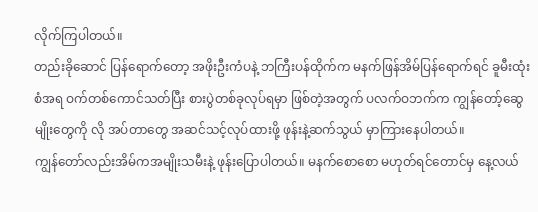လိုက်ကြပါတယ်။
တည်းခိုဆောင် ပြန်ရောက်တော့ အဖိုးဦးကံပနဲ့ ဘကြီးပန်ထိုက်က မနက်ဖြန်အိမ်ပြန်ရောက်ရင် ခူမီးထုံးစံအရ ဝက်တစ်ကောင်သတ်ပြီး စားပွဲတစ်ခုလုပ်ရမှာ ဖြစ်တဲ့အတွက် ပလက်ဝဘက်က ကျွန်တော့်ဆွေမျိုးတွေကို လို အပ်တာတွေ အဆင်သင့်လုပ်ထားဖို့ ဖုန်းနဲ့ဆက်သွယ် မှာကြားနေပါတယ်။
ကျွန်တော်လည်းအိမ်ကအမျိုးသမီးနဲ့ ဖုန်းပြောပါတယ်။ မနက်စောစော မဟုတ်ရင်တောင်မှ နေ့လယ်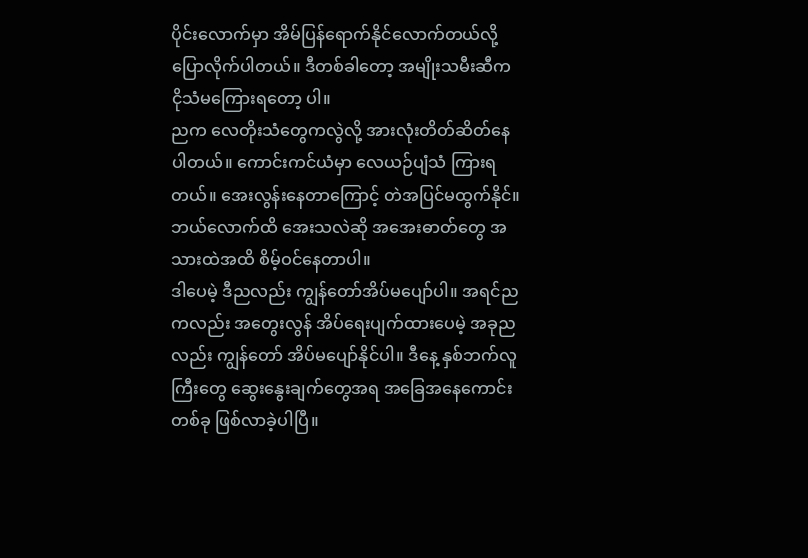ပိုင်းလောက်မှာ အိမ်ပြန်ရောက်နိုင်လောက်တယ်လို့ ပြောလိုက်ပါတယ်။ ဒီတစ်ခါတော့ အမျိုးသမီးဆီက ငိုသံမကြေားရတော့ ပါ။
ညက လေတိုးသံတွေကလွဲလို့ အားလုံးတိတ်ဆိတ်နေပါတယ်။ ကောင်းကင်ယံမှာ လေယဉ်ပျံသံ ကြားရတယ်။ အေးလွန်းနေတာကြောင့် တဲအပြင်မထွက်နိုင်။ ဘယ်လောက်ထိ အေးသလဲဆို အအေးဓာတ်တွေ အသားထဲအထိ စိမ့်ဝင်နေတာပါ။
ဒါပေမဲ့ ဒီညလည်း ကျွန်တော်အိပ်မပျော်ပါ။ အရင်ညကလည်း အတွေးလွန် အိပ်ရေးပျက်ထားပေမဲ့ အခုညလည်း ကျွန်တော် အိပ်မပျော်နိုင်ပါ။ ဒီနေ့ နှစ်ဘက်လူကြီးတွေ ဆွေးနွေးချက်တွေအရ အခြေအနေကောင်းတစ်ခု ဖြစ်လာခဲ့ပါပြီ။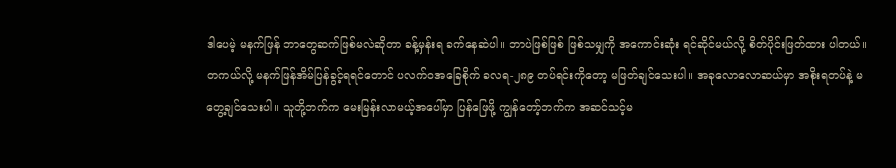ဒါပေမဲ့ မနက်ဖြန် ဘာတွေဆက်ဖြစ်မလဲဆိုတာ ခန့်မှန်းရ ခက်နေဆဲပါ။ ဘာပဲဖြစ်ဖြစ် ဖြစ်သမျှကို အကောင်းဆုံး ရင်ဆိုင်မယ်လို့ စိတ်ပိုင်းဖြတ်ထား ပါတယ်။
တကယ်လို့ မနက်ဖြန်အိမ်ပြန်ခွင့်ရရင်တောင် ပလက်ဝအခြေစိုက် ခလရ-၂၈၉ တပ်ရင်းကိုတော့ မဖြတ်ချင်သေးပါ။ အခုလောလောဆယ်မှာ အစိုးရတပ်နဲ့ မတွေ့ချင်သေးပါ။ သူတို့ဘက်က မေးမြန်းလာမယ့်အပေါ်မှာ ပြန်ဖြေဖို့ ကျွန်တော့်ဘက်က အဆင်သင့်မ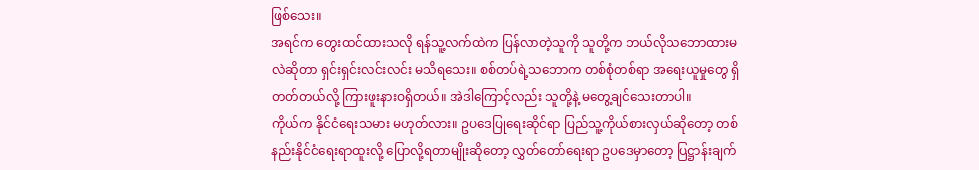ဖြစ်သေး။
အရင်က တွေးထင်ထားသလို ရန်သူ့လက်ထဲက ပြန်လာတဲ့သူကို သူတို့က ဘယ်လိုသဘောထားမလဲဆိုတာ ရှင်းရှင်းလင်းလင်း မသိရသေး။ စစ်တပ်ရဲ့သဘောက တစ်စုံတစ်ရာ အရေးယူမှုတွေ ရှိတတ်တယ်လို့ ကြားဖူးနားဝရှိတယ်။ အဲဒါကြောင့်လည်း သူတို့နဲ့ မတွေ့ချင်သေးတာပါ။
ကိုယ်က နိုင်ငံရေးသမား မဟုတ်လား။ ဥပဒေပြုရေးဆိုင်ရာ ပြည်သူ့ကိုယ်စားလှယ်ဆိုတော့ တစ်နည်းနိုင်ငံရေးရာထူးလို့ ပြောလို့ရတာမျိုးဆိုတော့ လွှတ်တော်ရေးရာ ဥပဒေမှာတော့ ပြဋ္ဌာန်းချက်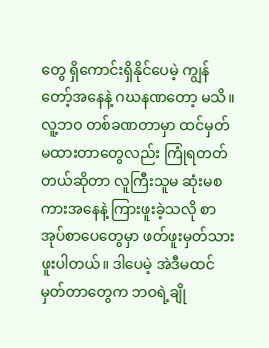တွေ ရှိကောင်းရှိနိုင်ပေမဲ့ ကျွန်တော့်အနေနဲ့ ဂဃနဏတော့ မသိ။
လူ့ဘဝ တစ်ခဏတာမှာ ထင်မှတ်မထားတာတွေလည်း ကြုံရတတ်တယ်ဆိုတာ လူကြီးသူမ ဆုံးမစကားအနေနဲ့ ကြားဖူးခဲ့သလို စာအုပ်စာပေတွေမှာ ဖတ်ဖူးမှတ်သားဖူးပါတယ်။ ဒါပေမဲ့ အဲဒီမထင်မှတ်တာတွေက ဘဝရဲ့ချို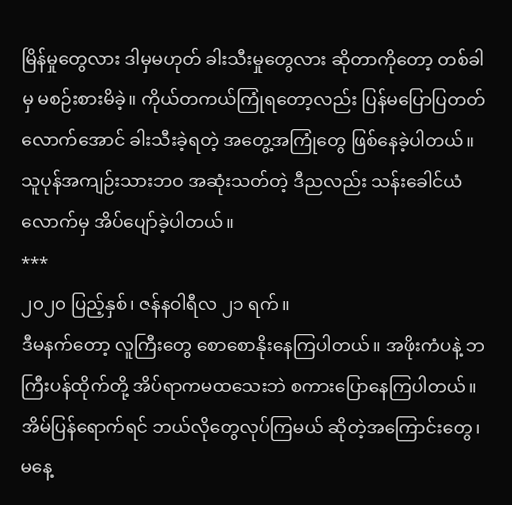မြိန်မှုတွေလား ဒါမှမဟုတ် ခါးသီးမှုတွေလား ဆိုတာကိုတော့ တစ်ခါမှ မစဉ်းစားမိခဲ့။ ကိုယ်တကယ်ကြုံရတော့လည်း ပြန်မပြောပြတတ်လောက်အောင် ခါးသီးခဲ့ရတဲ့ အတွေ့အကြုံတွေ ဖြစ်နေခဲ့ပါတယ်။
သူပုန်အကျဉ်းသားဘဝ အဆုံးသတ်တဲ့ ဒီညလည်း သန်းခေါင်ယံလောက်မှ အိပ်ပျော်ခဲ့ပါတယ်။
***
၂၀၂၀ ပြည့်နှစ်၊ ဇန်နဝါရီလ ၂၁ ရက်။
ဒီမနက်တော့ လူကြီးတွေ စောစောနိုးနေကြပါတယ်။ အဖိုးကံပနဲ့ ဘကြီးပန်ထိုက်တို့ အိပ်ရာကမထသေးဘဲ စကားပြောနေကြပါတယ်။ အိမ်ပြန်ရောက်ရင် ဘယ်လိုတွေလုပ်ကြမယ် ဆိုတဲ့အကြောင်းတွေ၊ မနေ့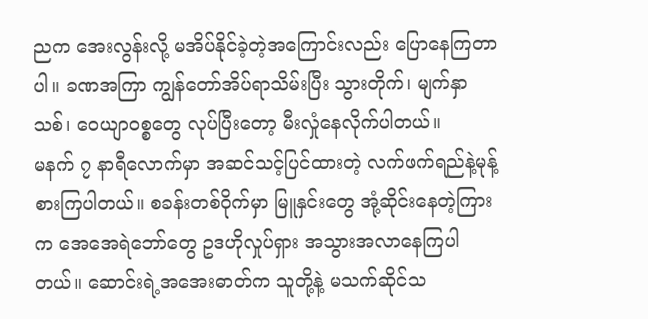ညက အေးလွန်းလို့ မအိပ်နိုင်ခဲ့တဲ့အကြောင်းလည်း ပြောနေကြတာပါ။ ခဏအကြာ ကျွန်တော်အိပ်ရာသိမ်းပြီး သွားတိုက်၊ မျက်နှာသစ်၊ ဝေယျာဝစ္စတွေ လုပ်ပြီးတော့ မီးလှုံနေလိုက်ပါတယ်။
မနက် ၇ နာရီလောက်မှာ အဆင်သင့်ပြင်ထားတဲ့ လက်ဖက်ရည်နဲ့မုန့် စားကြပါတယ်။ စခန်းတစ်ဝိုက်မှာ မြူနှင်းတွေ အုံ့ဆိုင်းနေတဲ့ကြားက အေအေရဲဘော်တွေ ဥဒဟိုလှုပ်ရှား အသွားအလာနေကြပါတယ်။ ဆောင်းရဲ့အအေးဓာတ်က သူတို့နဲ့ မသက်ဆိုင်သ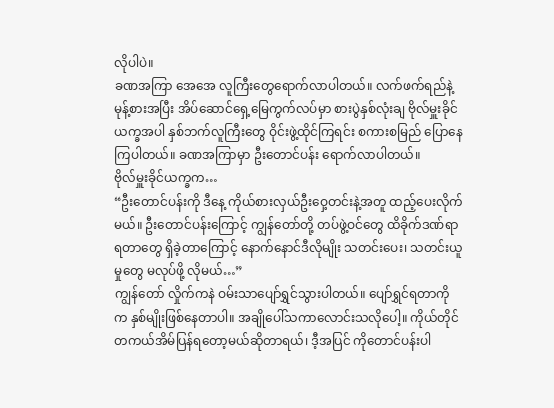လိုပါပဲ။
ခဏအကြာ အေအေ လူကြီးတွေရောက်လာပါတယ်။ လက်ဖက်ရည်နဲ့ မုန့်စားအပြီး အိပ်ဆောင်ရှေ့မြေကွက်လပ်မှာ စားပွဲနှစ်လုံးချ ဗိုလ်မှူးခိုင်ယက္ခအပါ နှစ်ဘက်လူကြီးတွေ ဝိုင်းဖွဲ့ထိုင်ကြရင်း စကားစမြည် ပြောနေကြပါတယ်။ ခဏအကြာမှာ ဦးတောင်ပန်း ရောက်လာပါတယ်။
ဗိုလ်မှူးခိုင်ယက္ခက…
“ဦးတောင်ပန်းကို ဒီနေ့ ကိုယ်စားလှယ်ဦးဝှေ့တင်းနဲ့အတူ ထည့်ပေးလိုက်မယ်။ ဦးတောင်ပန်းကြောင့် ကျွန်တော်တို့ တပ်ဖွဲ့ဝင်တွေ ထိခိုက်ဒဏ်ရာရတာတွေ ရှိခဲ့တာကြောင့် နောက်နောင်ဒီလိုမျိုး သတင်းပေး၊ သတင်းယူမှုတွေ မလုပ်ဖို့ လိုမယ်…”
ကျွန်တော် လှိုက်ကနဲ ဝမ်းသာပျော်ရွှင်သွားပါတယ်။ ပျော်ရွှင်ရတာကိုက နှစ်မျိုးဖြစ်နေတာပါ။ အချိုပေါ်သကာလောင်းသလိုပေါ့။ ကိုယ်တိုင် တကယ်အိမ်ပြန်ရတော့မယ်ဆိုတာရယ်၊ ဒီ့အပြင် ကိုတောင်ပန်းပါ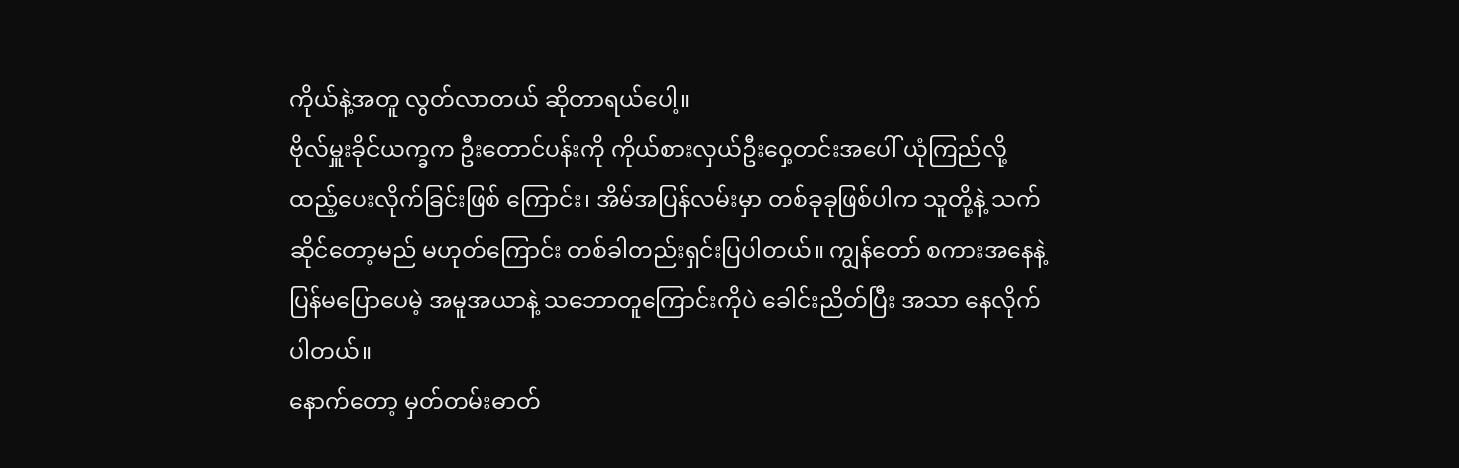ကိုယ်နဲ့အတူ လွတ်လာတယ် ဆိုတာရယ်ပေါ့။
ဗိုလ်မှူးခိုင်ယက္ခက ဦးတောင်ပန်းကို ကိုယ်စားလှယ်ဦးဝှေ့တင်းအပေါ် ယုံကြည်လို့ ထည့်ပေးလိုက်ခြင်းဖြစ် ကြောင်း၊ အိမ်အပြန်လမ်းမှာ တစ်ခုခုဖြစ်ပါက သူတို့နဲ့ သက်ဆိုင်တော့မည် မဟုတ်ကြောင်း တစ်ခါတည်းရှင်းပြပါတယ်။ ကျွန်တော် စကားအနေနဲ့ ပြန်မပြောပေမဲ့ အမူအယာနဲ့ သဘောတူကြောင်းကိုပဲ ခေါင်းညိတ်ပြီး အသာ နေလိုက်ပါတယ်။
နောက်တော့ မှတ်တမ်းဓာတ်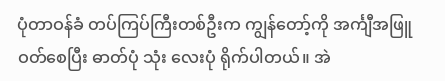ပုံတာဝန်ခံ တပ်ကြပ်ကြီးတစ်ဦးက ကျွန်တော့်ကို အင်္ကျီအဖြူဝတ်စေပြီး ဓာတ်ပုံ သုံး လေးပုံ ရိုက်ပါတယ်။ အဲ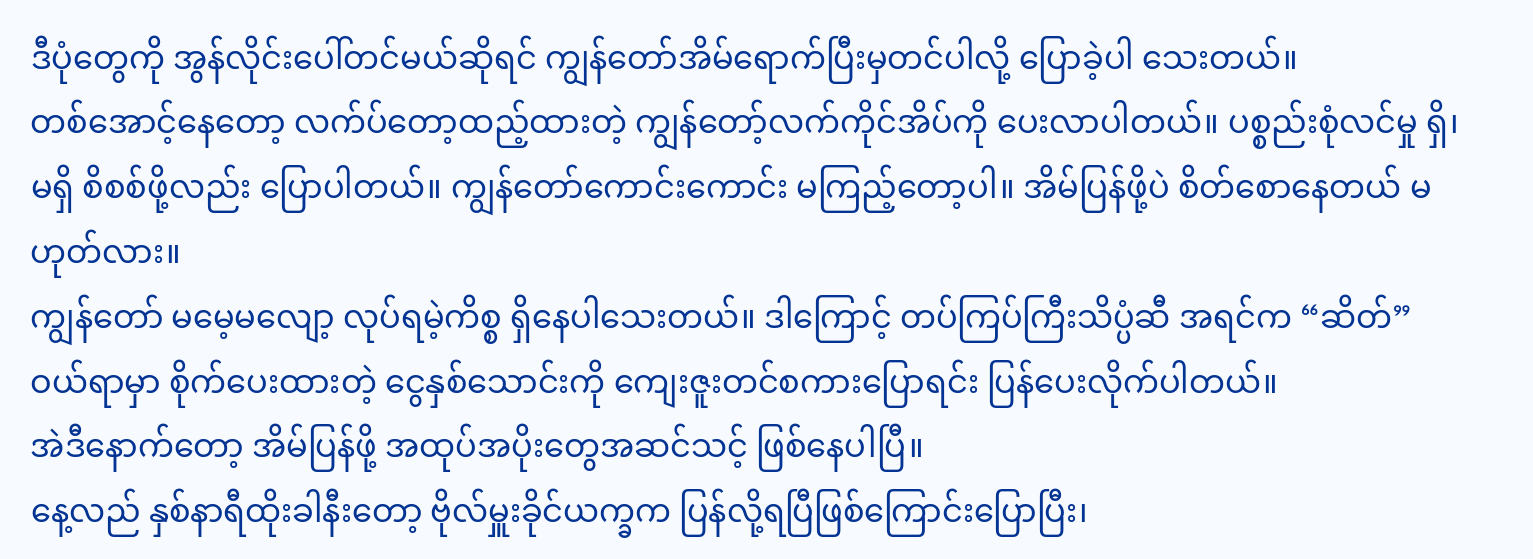ဒီပုံတွေကို အွန်လိုင်းပေါ်တင်မယ်ဆိုရင် ကျွန်တော်အိမ်ရောက်ပြီးမှတင်ပါလို့ ပြောခဲ့ပါ သေးတယ်။
တစ်အောင့်နေတော့ လက်ပ်တော့ထည့်ထားတဲ့ ကျွန်တော့်လက်ကိုင်အိပ်ကို ပေးလာပါတယ်။ ပစ္စည်းစုံလင်မှု ရှိ၊ မရှိ စိစစ်ဖို့လည်း ပြောပါတယ်။ ကျွန်တော်ကောင်းကောင်း မကြည့်တော့ပါ။ အိမ်ပြန်ဖို့ပဲ စိတ်စောနေတယ် မဟုတ်လား။
ကျွန်တော် မမေ့မလျော့ လုပ်ရမဲ့ကိစ္စ ရှိနေပါသေးတယ်။ ဒါကြောင့် တပ်ကြပ်ကြီးသိပ္ပံဆီ အရင်က “ဆိတ်”ဝယ်ရာမှာ စိုက်ပေးထားတဲ့ ငွေနှစ်သောင်းကို ကျေးဇူးတင်စကားပြောရင်း ပြန်ပေးလိုက်ပါတယ်။
အဲဒီနောက်တော့ အိမ်ပြန်ဖို့ အထုပ်အပိုးတွေအဆင်သင့် ဖြစ်နေပါပြီ။
နေ့လည် နှစ်နာရီထိုးခါနီးတော့ ဗိုလ်မှူးခိုင်ယက္ခက ပြန်လို့ရပြီဖြစ်ကြောင်းပြောပြီး၊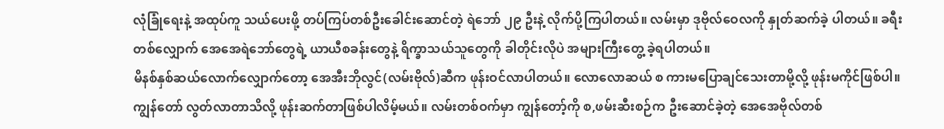လုံခြုံရေးနဲ့ အထုပ်ကူ သယ်ပေးဖို့ တပ်ကြပ်တစ်ဦးခေါင်းဆောင်တဲ့ ရဲဘော် ၂၉ ဦးနဲ့ လိုက်ပို့ကြပါတယ်။ လမ်းမှာ ဒုဗိုလ်ဝေလကို နှုတ်ဆက်ခဲ့ ပါတယ်။ ခရီးတစ်လျှောက် အေအေရဲဘော်တွေရဲ့ ယာယီစခန်းတွေနဲ့ ရိက္ခာသယ်သူတွေကို ခါတိုင်းလိုပဲ အများကြီးတွေ့ ခဲ့ရပါတယ်။
မိနစ်နှစ်ဆယ်လောက်လျှောက်တော့ အေအီးဘိုလွင်(လမ်းဗိုလ်)ဆီက ဖုန်းဝင်လာပါတယ်။ လောလောဆယ် စ ကားမပြောချင်သေးတာမို့လို့ ဖုန်းမကိုင်ဖြစ်ပါ။ ကျွန်တော် လွတ်လာတာသိလို့ ဖုန်းဆက်တာဖြစ်ပါလိမ့်မယ်။ လမ်းတစ်ဝက်မှာ ကျွန်တော့်ကို စ,ဖမ်းဆီးစဉ်က ဦးဆောင်ခဲ့တဲ့ အေအေဗိုလ်တစ်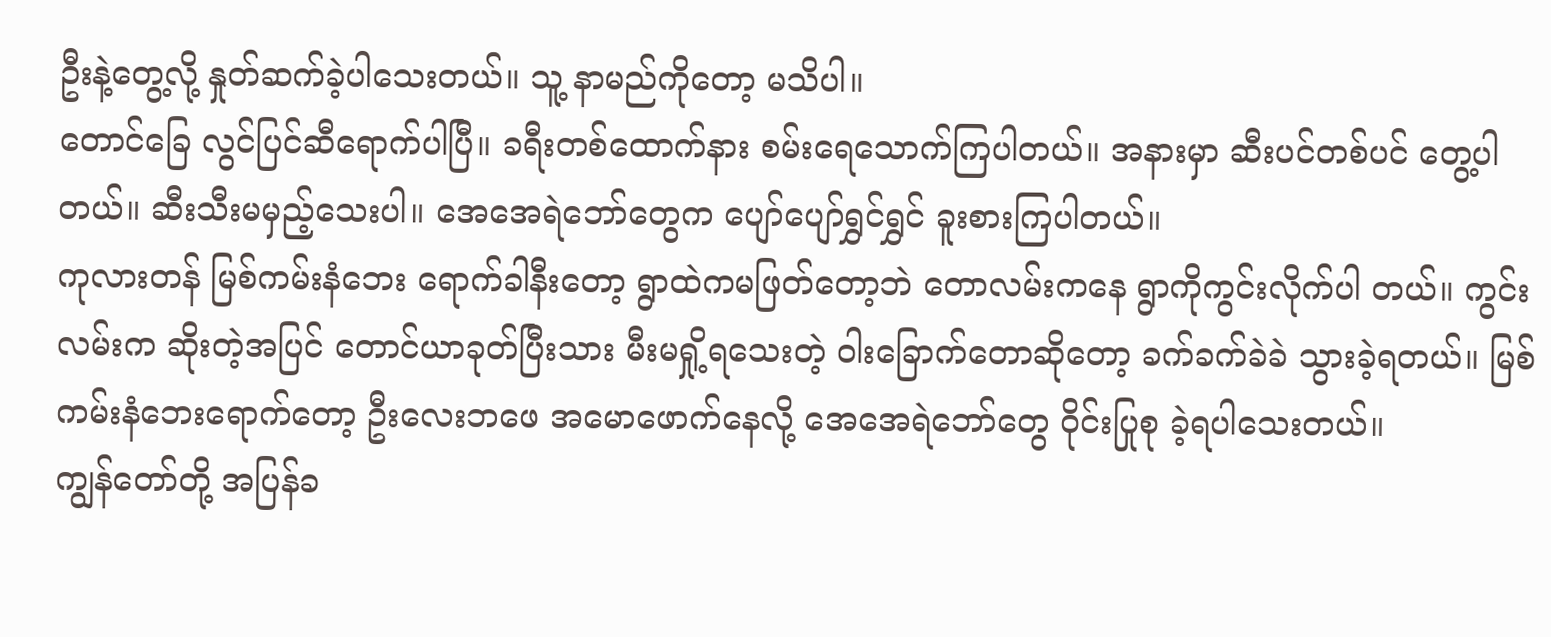ဦးနဲ့တွေ့လို့ နှုတ်ဆက်ခဲ့ပါသေးတယ်။ သူ့ နာမည်ကိုတော့ မသိပါ။
တောင်ခြေ လွင်ပြင်ဆီရောက်ပါပြီ။ ခရီးတစ်ထောက်နား စမ်းရေသောက်ကြပါတယ်။ အနားမှာ ဆီးပင်တစ်ပင် တွေ့ပါတယ်။ ဆီးသီးမမှည့်သေးပါ။ အေအေရဲဘော်တွေက ပျော်ပျော်ရွှင်ရွှင် ခူးစားကြပါတယ်။
ကုလားတန် မြစ်ကမ်းနံဘေး ရောက်ခါနီးတော့ ရွာထဲကမဖြတ်တော့ဘဲ တောလမ်းကနေ ရွာကိုကွင်းလိုက်ပါ တယ်။ ကွင်းလမ်းက ဆိုးတဲ့အပြင် တောင်ယာခုတ်ပြီးသား မီးမရှို့ရသေးတဲ့ ဝါးခြောက်တောဆိုတော့ ခက်ခက်ခဲခဲ သွားခဲ့ရတယ်။ မြစ်ကမ်းနံဘေးရောက်တော့ ဦးလေးဘဖေ အမောဖောက်နေလို့ အေအေရဲဘော်တွေ ဝိုင်းပြုစု ခဲ့ရပါသေးတယ်။
ကျွန်တော်တို့ အပြန်ခ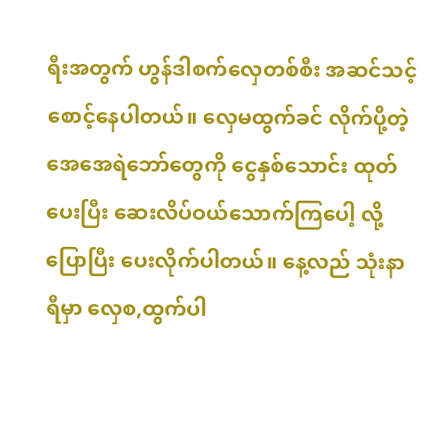ရီးအတွက် ဟွန်ဒါစက်လှေတစ်စီး အဆင်သင့် စောင့်နေပါတယ်။ လှေမထွက်ခင် လိုက်ပို့တဲ့ အေအေရဲဘော်တွေကို ငွေနှစ်သောင်း ထုတ်ပေးပြီး ဆေးလိပ်ဝယ်သောက်ကြပေါ့ လို့ပြောပြီး ပေးလိုက်ပါတယ်။ နေ့လည် သုံးနာရီမှာ လှေစ,ထွက်ပါ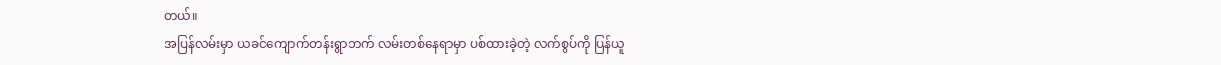တယ်။
အပြန်လမ်းမှာ ယခင်ကျောက်တန်းရွာဘက် လမ်းတစ်နေရာမှာ ပစ်ထားခဲ့တဲ့ လက်စွပ်ကို ပြန်ယူ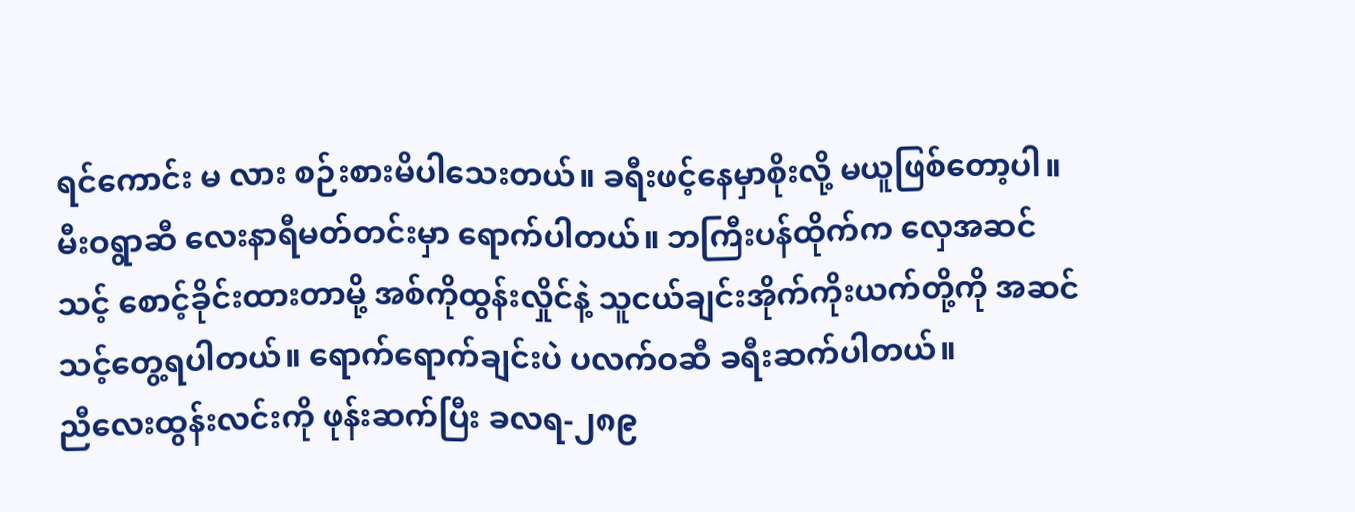ရင်ကောင်း မ လား စဉ်းစားမိပါသေးတယ်။ ခရီးဖင့်နေမှာစိုးလို့ မယူဖြစ်တော့ပါ။
မီးဝရွာဆီ လေးနာရီမတ်တင်းမှာ ရောက်ပါတယ်။ ဘကြီးပန်ထိုက်က လှေအဆင်သင့် စောင့်ခိုင်းထားတာမို့ အစ်ကိုထွန်းလှိုင်နဲ့ သူငယ်ချင်းအိုက်ကိုးယက်တို့ကို အဆင်သင့်တွေ့ရပါတယ်။ ရောက်ရောက်ချင်းပဲ ပလက်ဝဆီ ခရီးဆက်ပါတယ်။
ညီလေးထွန်းလင်းကို ဖုန်းဆက်ပြီး ခလရ-၂၈၉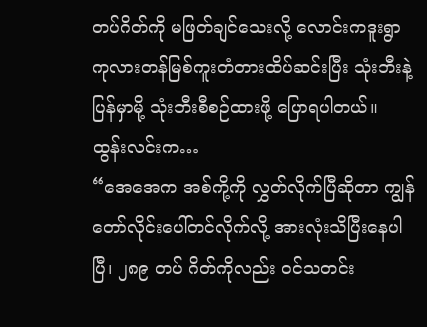တပ်ဂိတ်ကို မဖြတ်ချင်သေးလို့ လောင်းကဒူးရွာ ကုလားတန်မြစ်ကူးတံတားထိပ်ဆင်းပြီး သုံးဘီးနဲ့ ပြန်မှာမို့ သုံးဘီးစီစဉ်ထားဖို့ ပြောရပါတယ်။
ထွန်းလင်းက…
“အေအေက အစ်ကို့ကို လွှတ်လိုက်ပြီဆိုတာ ကျွန်တော်လိုင်းပေါ်တင်လိုက်လို့ အားလုံးသိပြီးနေပါပြီ၊ ၂၈၉ တပ် ဂိတ်ကိုလည်း ဝင်သတင်း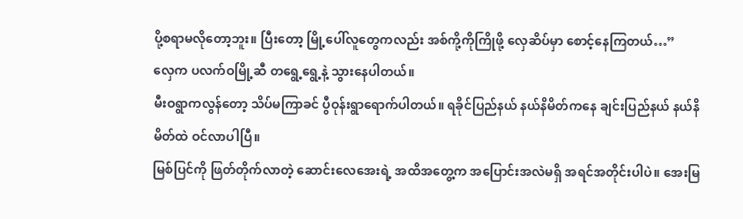ပို့စရာမလိုတော့ဘူး။ ပြီးတော့ မြို့ပေါ်လူတွေကလည်း အစ်ကို့ကိုကြိုဖို့ လှေဆိပ်မှာ စောင့်နေကြတယ်…”
လှေက ပလက်ဝမြို့ဆီ တရွေ့ရွေ့နဲ့ သွားနေပါတယ်။
မီးဝရွာကလွန်တော့ သိပ်မကြာခင် ပွီဝုန်းရွာရောက်ပါတယ်။ ရခိုင်ပြည်နယ် နယ်နိမိတ်ကနေ ချင်းပြည်နယ် နယ်နိ မိတ်ထဲ ဝင်လာပါပြီ။
မြစ်ပြင်ကို ဖြတ်တိုက်လာတဲ့ ဆောင်းလေအေးရဲ့ အထိအတွေ့က အပြောင်းအလဲမရှိ အရင်အတိုင်းပါပဲ။ အေးမြ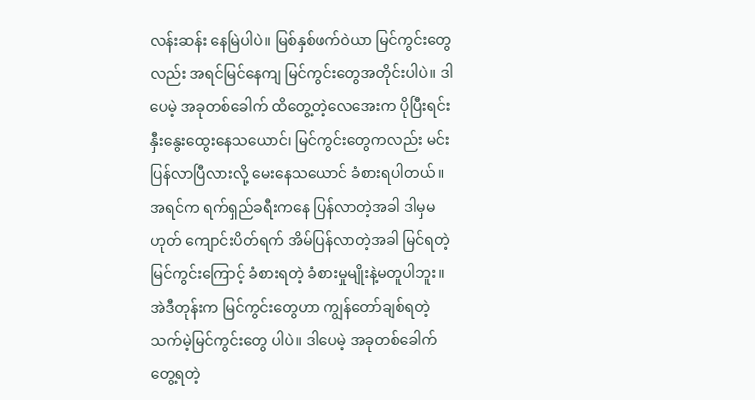လန်းဆန်း နေမြဲပါပဲ။ မြစ်နှစ်ဖက်ဝဲယာ မြင်ကွင်းတွေလည်း အရင်မြင်နေကျ မြင်ကွင်းတွေအတိုင်းပါပဲ။ ဒါပေမဲ့ အခုတစ်ခေါက် ထိတွေ့တဲ့လေအေးက ပိုပြီးရင်းနှီးနွေးထွေးနေသယောင်၊ မြင်ကွင်းတွေကလည်း မင်းပြန်လာပြီလားလို့ မေးနေသယောင် ခံစားရပါတယ်။
အရင်က ရက်ရှည်ခရီးကနေ ပြန်လာတဲ့အခါ ဒါမှမဟုတ် ကျောင်းပိတ်ရက် အိမ်ပြန်လာတဲ့အခါ မြင်ရတဲ့မြင်ကွင်းကြောင့် ခံစားရတဲ့ ခံစားမှုမျိုးနဲ့မတူပါဘူး။ အဲဒီတုန်းက မြင်ကွင်းတွေဟာ ကျွန်တော်ချစ်ရတဲ့ သက်မဲ့မြင်ကွင်းတွေ ပါပဲ။ ဒါပေမဲ့ အခုတစ်ခေါက် တွေ့ရတဲ့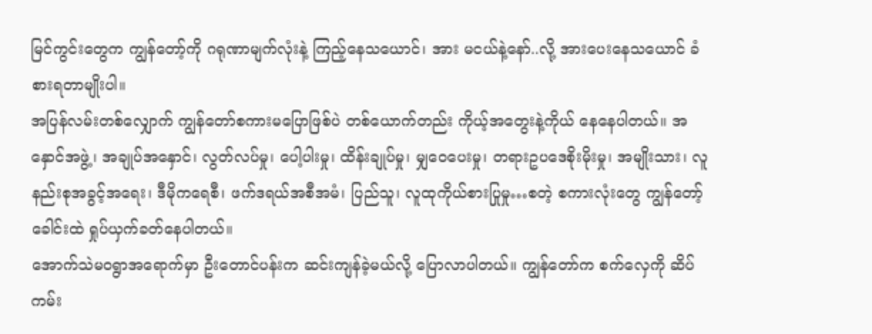မြင်ကွင်းတွေက ကျွန်တော့်ကို ဂရုဏာမျက်လုံးနဲ့ ကြည့်နေသယောင်၊ အား မငယ်နဲ့နော်..လို့ အားပေးနေသယောင် ခံစားရတာမျိုးပါ။
အပြန်လမ်းတစ်လျှောက် ကျွန်တော်စကားမပြောဖြစ်ပဲ တစ်ယောက်တည်း ကိုယ့်အတွေးနဲ့ကိုယ် နေနေပါတယ်။ အနှောင်အဖွဲ့၊ အချုပ်အနှောင်၊ လွတ်လပ်မှု၊ ပေါ့ပါးမှု၊ ထိန်းချုပ်မှု၊ မျှဝေပေးမှု၊ တရားဥပဒေစိုးမိုးမှု၊ အမျိုးသား၊ လူနည်းစုအခွင့်အရေး၊ ဒီမိုကရေစီ၊ ဖက်ဒရယ်အစီအမံ၊ ပြည်သူ၊ လူထုကိုယ်စားပြုမှု…စတဲ့ စကားလုံးတွေ ကျွန်တော့်ခေါင်းထဲ ရှုပ်ယှက်ခတ်နေပါတယ်။
အောက်သဲမဝရွာအရောက်မှာ ဦးတောင်ပန်းက ဆင်းကျန်ခဲ့မယ်လို့ ပြောလာပါတယ်။ ကျွန်တော်က စက်လှေကို ဆိပ်ကမ်း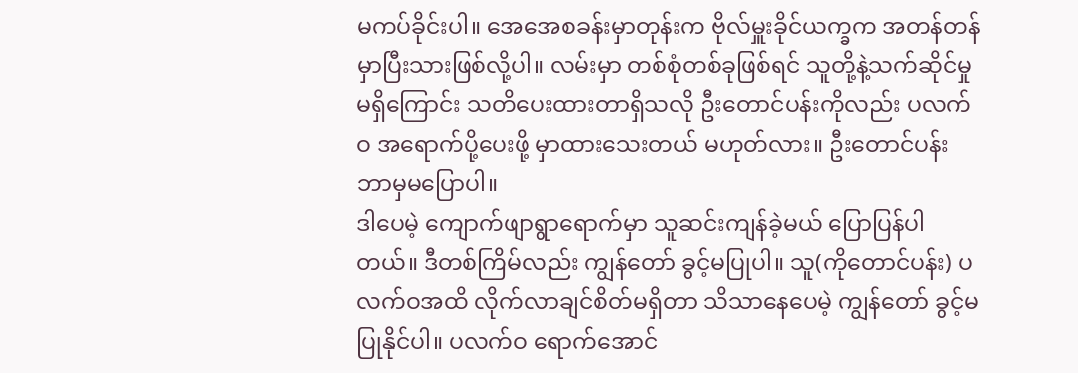မကပ်ခိုင်းပါ။ အေအေစခန်းမှာတုန်းက ဗိုလ်မှူးခိုင်ယက္ခက အတန်တန်မှာပြီးသားဖြစ်လို့ပါ။ လမ်းမှာ တစ်စုံတစ်ခုဖြစ်ရင် သူတို့နဲ့သက်ဆိုင်မှု မရှိကြောင်း သတိပေးထားတာရှိသလို ဦးတောင်ပန်းကိုလည်း ပလက်ဝ အရောက်ပို့ပေးဖို့ မှာထားသေးတယ် မဟုတ်လား။ ဦးတောင်ပန်း ဘာမှမပြောပါ။
ဒါပေမဲ့ ကျောက်ဖျာရွာရောက်မှာ သူဆင်းကျန်ခဲ့မယ် ပြောပြန်ပါတယ်။ ဒီတစ်ကြိမ်လည်း ကျွန်တော် ခွင့်မပြုပါ။ သူ(ကိုတောင်ပန်း) ပလက်ဝအထိ လိုက်လာချင်စိတ်မရှိတာ သိသာနေပေမဲ့ ကျွန်တော် ခွင့်မပြုနိုင်ပါ။ ပလက်ဝ ရောက်အောင်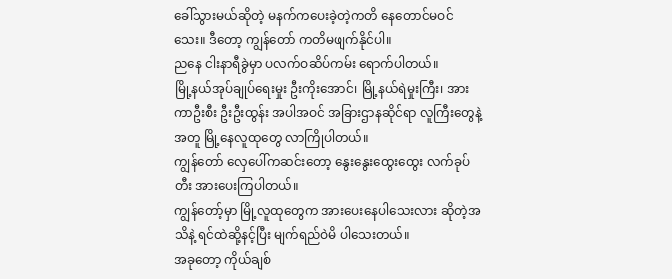ခေါ်သွားမယ်ဆိုတဲ့ မနက်ကပေးခဲ့တဲ့ကတိ နေတောင်မဝင်သေး။ ဒီတော့ ကျွန်တော် ကတိမဖျက်နိုင်ပါ။
ညနေ ငါးနာရီခွဲမှာ ပလက်ဝဆိပ်ကမ်း ရောက်ပါတယ်။
မြို့နယ်အုပ်ချုပ်ရေးမှုး ဦးကိုးအောင်၊ မြို့နယ်ရဲမှုးကြီး၊ အားကာဦးစီး ဦးဦးထွန်း အပါအဝင် အခြားဌာနဆိုင်ရာ လူကြီးတွေနဲ့အတူ မြို့နေလူထုတွေ လာကြိုပါတယ်။
ကျွန်တော် လှေပေါ်ကဆင်းတော့ နွေးနွေးထွေးထွေး လက်ခုပ်တီး အားပေးကြပါတယ်။
ကျွန်တော့်မှာ မြို့လူထုတွေက အားပေးနေပါသေးလား ဆိုတဲ့အသိနဲ့ ရင်ထဲဆို့နင့်ပြီး မျက်ရည်ဝဲမိ ပါသေးတယ်။
အခုတော့ ကိုယ်ချစ်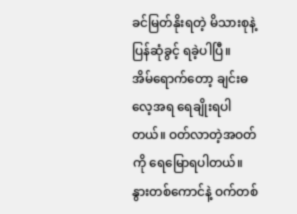ခင်မြတ်နိုးရတဲ့ မိသားစုနဲ့ ပြန်ဆုံခွင့် ရခဲ့ပါပြီ။
အိမ်ရောက်တော့ ချင်းဓလေ့အရ ရေချိုးရပါတယ်။ ဝတ်လာတဲ့အဝတ်ကို ရေမြောရပါတယ်။ နွားတစ်ကောင်နဲ့ ဝက်တစ်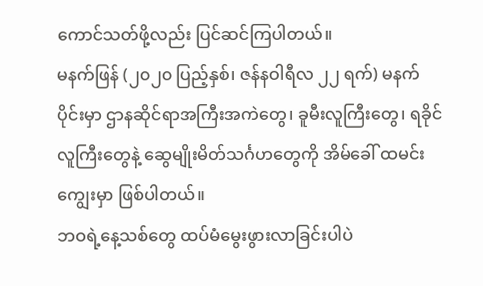ကောင်သတ်ဖို့လည်း ပြင်ဆင်ကြပါတယ်။
မနက်ဖြန် (၂၀၂၀ ပြည့်နှစ်၊ ဇန်နဝါရီလ ၂၂ ရက်) မနက်ပိုင်းမှာ ဌာနဆိုင်ရာအကြီးအကဲတွေ၊ ခူမီးလူကြီးတွေ၊ ရခိုင် လူကြီးတွေနဲ့ ဆွေမျိုးမိတ်သင်္ဂဟတွေကို အိမ်ခေါ် ထမင်းကျွေးမှာ ဖြစ်ပါတယ်။
ဘဝရဲ့နေ့သစ်တွေ ထပ်မံမွေးဖွားလာခြင်းပါပဲ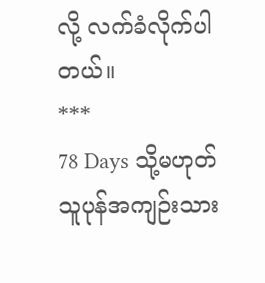လို့ လက်ခံလိုက်ပါတယ်။
***
78 Days သို့မဟုတ် သူပုန်အကျဉ်းသား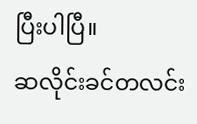ပြီးပါပြီ။
ဆလိုင်းခင်တလင်း